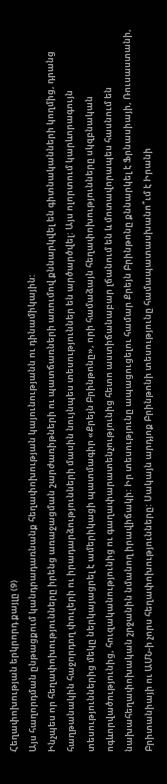Հեղափոխության երկրորդ քայլը (9)
Այս հաղորդման ընթացքում կանդրադառնանք հեղափոխության կայունությանն ու դինամիկային:
Ինչպես որ հեղափոխությունները իրենց առաջացման շարժառիթների ու պատճառների առումով քննարկվել են գիտնականների կողմից, դրանց հաղթանակին հաջորդող փուլերի ու իրադարձությունների մասին նույնպես տեսություններ են արծարծվել: Այս ոլորտում կարևորագույն տեսություններից մեկը ներկայացրել է ամերիկացի պատմագիր «Քրեյն Բրինթոնը», որի համաձայն հեղափոխությունները սկզբնական ոգևորվածությունից, հուզականությունից ու գաղափարատենչությունից հետո աստիճանաբար լճանում են և մոտավորապես հասնում են նախահեղափոխական շրջանին նմանող իրավիճակի: Իր տեսությունը ապացուցելու համար Քրեյն Բրինթոնը քննարկել է Ֆրնասիայի, Ռուսաստանի, Բրիտանիայի ու ԱՄՆ-ի չորս հեղափոխությունները: Սակայն արդյոք Բրինթոնի տեսությունը համապատասխանո՞ւմ է Իրանի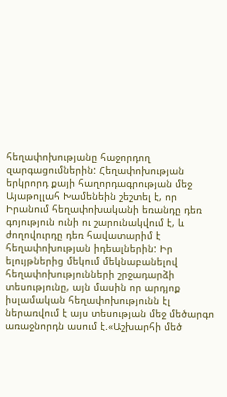հեղափոխությանը հաջորդող զարգացումներին: Հեղափոխության երկրորդ քայի հաղորդագրության մեջ Այաթոլլահ Խամենեին շեշտել է, որ Իրանում հեղափոխականի եռանդը դեռ գոյություն ունի ու շարունակվում է, և ժողովուրդը դեռ հավատարիմ է հեղափոխության իդեալներին: Իր ելույթներից մեկում մեկնաբանելով հեղափոխությունների շրջադարձի տեսությունը, այն մասին որ արդյոք իսլամական հեղափոխությունն էլ ներառվում է այս տեսության մեջ մեծարգո առաջնորդն ասում է.«Աշխարհի մեծ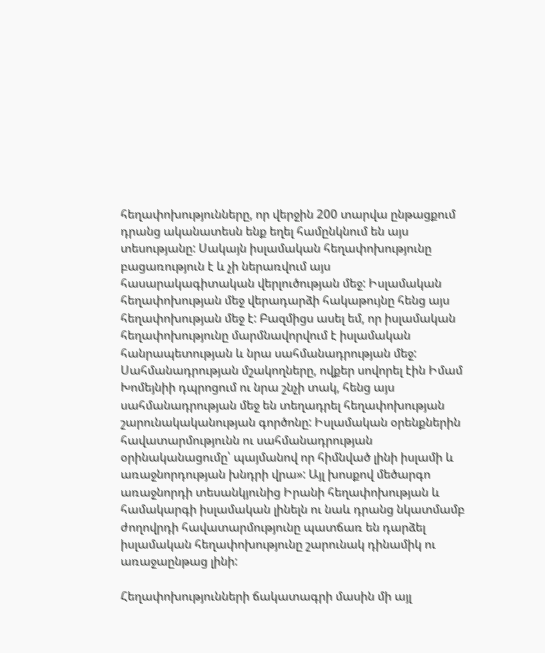հեղափոխությունները, որ վերջին 200 տարվա ընթացքում դրանց ականատեսն ենք եղել համընկնում են այս տեսությանը: Սակայն իսլամական հեղափոխությունը բացառություն է և չի ներառվում այս հասարակագիտական վերլուծության մեջ: Իսլամական հեղափոխության մեջ վերադարձի հակաթույնը հենց այս հեղափոխության մեջ է: Բազմիցս ասել եմ, որ իսլամական հեղափոխությունը մարմնավորվում է իսլամական հանրապետության և նրա սահմանադրության մեջ: Սահմանադրության մշակողները, ովքեր սովորել էին Իմամ Խոմեյնիի դպրոցում ու նրա շնչի տակ, հենց այս սահմանադրության մեջ են տեղադրել հեղափոխության շարունակականության գործոնը: Իսլամական օրենքներին հավատարմությունն ու սահմանադրության օրինականացումը՝ պայմանով որ հիմնված լինի իսլամի և առաջնորդության խնդրի վրա»: Այլ խոսքով մեծարգո առաջնորդի տեսանկյունից Իրանի հեղափոխության և համակարգի իսլամական լինելն ու նաև դրանց նկատմամբ ժողովրդի հավատարմությունը պատճառ են դարձել իսլամական հեղափոխությունը շարունակ դինամիկ ու առաջաընթաց լինի:

Հեղափոխությունների ճակատագրի մասին մի այլ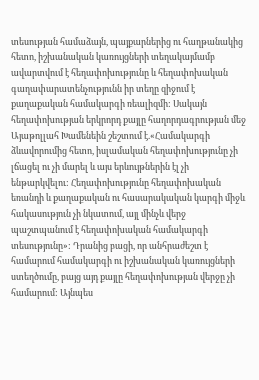տեսության համաձայն, պայքարներից ու հաղթանակից հետո, իշխանական կառույցների տեղակայմամբ ավարտվում է հեղափոխությունը և հեղափոխական գաղափարատենչությունն իր տեղը զիջում է քաղաքական համակարգի ռեալիզմի: Սակայն հեղափոխության երկրորդ քայլը հաղորդագրության մեջ Այաթոլլահ Խամենեին շեշտում է.«Համակարգի ձևավորումից հետո, իսլամական հեղափոխությունը չի լճացել ու չի մարել և այս երևույթներին էլ չի ենթարկվելու: Հեղափոխությունը հեղափոխական եռանդի և քաղաքական ու հասարակական կարգի միջև հակասություն չի նկատում, այլ մինչև վերջ պաշտպանում է հեղափոխական համակարգի տեսությունը»: Դրանից բացի, որ անհրաժեշտ է համարում համակարգի ու իշխանական կառույցների ստեղծումը, բայց այդ քայլը հեղափոխության վերջը չի համարում: Այնպես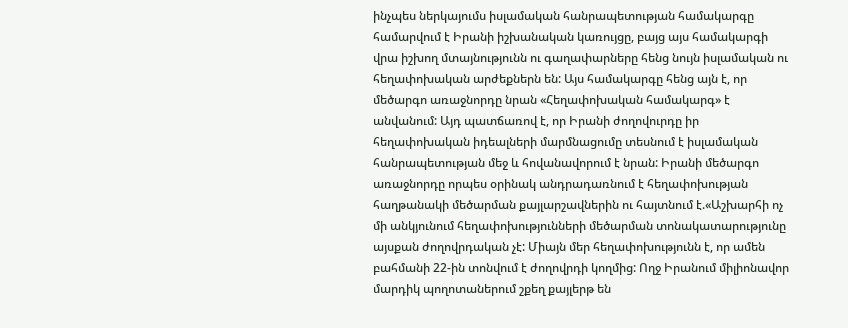ինչպես ներկայումս իսլամական հանրապետության համակարգը համարվում է Իրանի իշխանական կառույցը, բայց այս համակարգի վրա իշխող մտայնությունն ու գաղափարները հենց նույն իսլամական ու հեղափոխական արժեքներն են: Այս համակարգը հենց այն է, որ մեծարգո առաջնորդը նրան «Հեղափոխական համակարգ» է անվանում: Այդ պատճառով է, որ Իրանի ժողովուրդը իր հեղափոխական իդեալների մարմնացումը տեսնում է իսլամական հանրապետության մեջ և հովանավորում է նրան: Իրանի մեծարգո առաջնորդը որպես օրինակ անդրադառնում է հեղափոխության հաղթանակի մեծարման քայլարշավներին ու հայտնում է.«Աշխարհի ոչ մի անկյունում հեղափոխությունների մեծարման տոնակատարությունը այսքան ժողովրդական չէ: Միայն մեր հեղափոխությունն է, որ ամեն բահմանի 22-ին տոնվում է ժողովրդի կողմից: Ողջ Իրանում միլիոնավոր մարդիկ պողոտաներում շքեղ քայլերթ են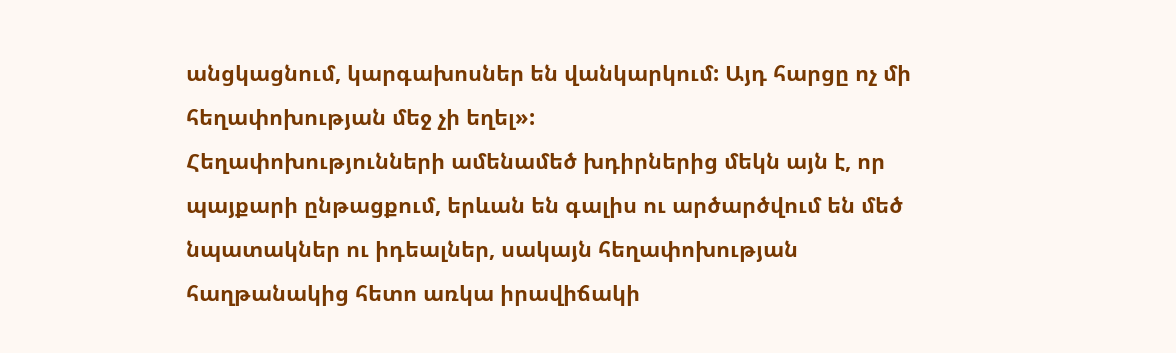անցկացնում, կարգախոսներ են վանկարկում: Այդ հարցը ոչ մի հեղափոխության մեջ չի եղել»:
Հեղափոխությունների ամենամեծ խդիրներից մեկն այն է, որ պայքարի ընթացքում, երևան են գալիս ու արծարծվում են մեծ նպատակներ ու իդեալներ, սակայն հեղափոխության հաղթանակից հետո առկա իրավիճակի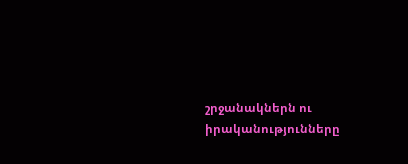շրջանակներն ու իրականությունները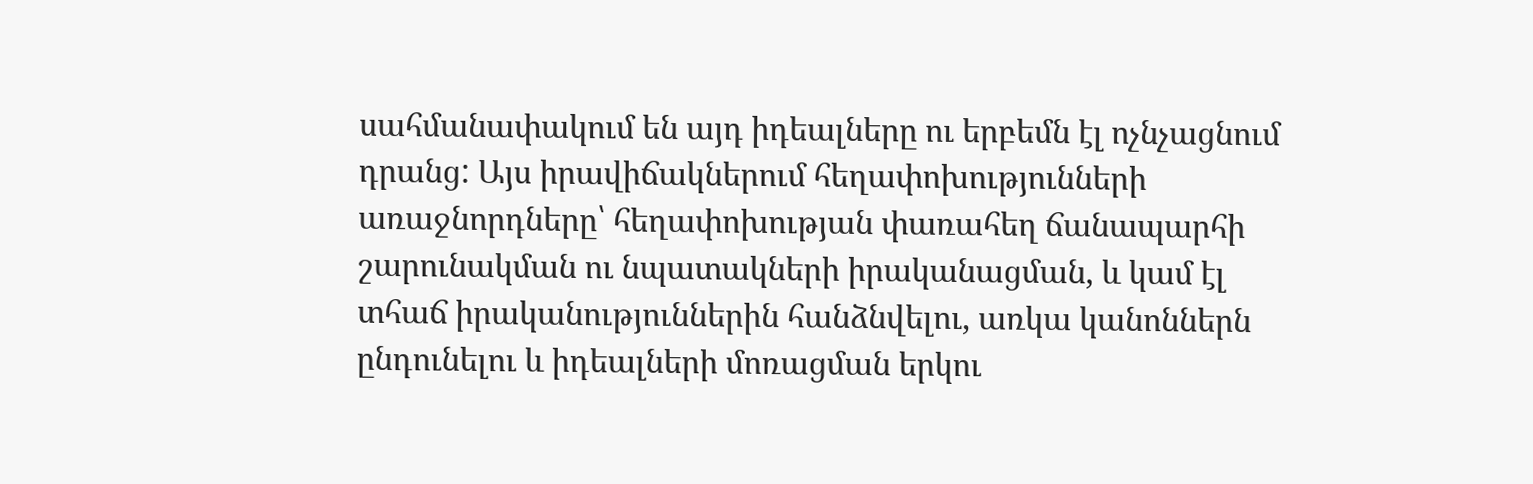սահմանափակում են այդ իդեալները ու երբեմն էլ ոչնչացնում դրանց: Այս իրավիճակներում հեղափոխությունների առաջնորդները՝ հեղափոխության փառահեղ ճանապարհի շարունակման ու նպատակների իրականացման, և կամ էլ տհաճ իրականություններին հանձնվելու, առկա կանոններն ընդունելու և իդեալների մոռացման երկու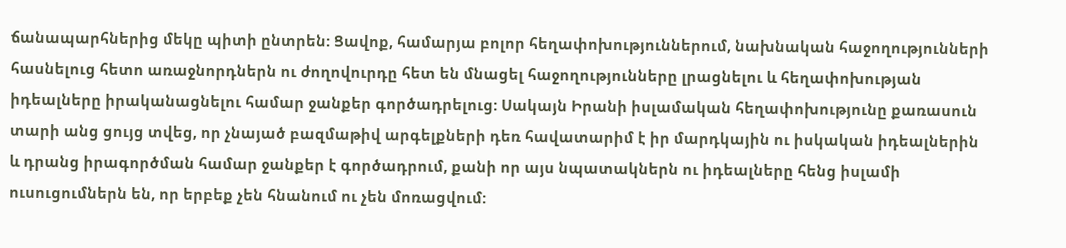ճանապարհներից մեկը պիտի ընտրեն: Ցավոք, համարյա բոլոր հեղափոխություններում, նախնական հաջողությունների հասնելուց հետո առաջնորդներն ու ժողովուրդը հետ են մնացել հաջողությունները լրացնելու և հեղափոխության իդեալները իրականացնելու համար ջանքեր գործադրելուց: Սակայն Իրանի իսլամական հեղափոխությունը քառասուն տարի անց ցույց տվեց, որ չնայած բազմաթիվ արգելքների դեռ հավատարիմ է իր մարդկային ու իսկական իդեալներին և դրանց իրագործման համար ջանքեր է գործադրում, քանի որ այս նպատակներն ու իդեալները հենց իսլամի ուսուցումներն են, որ երբեք չեն հնանում ու չեն մոռացվում: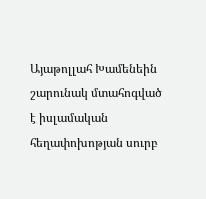Այաթոլլահ Խամենեին շարունակ մտահոգված է իսլամական հեղափոխոթյան սուրբ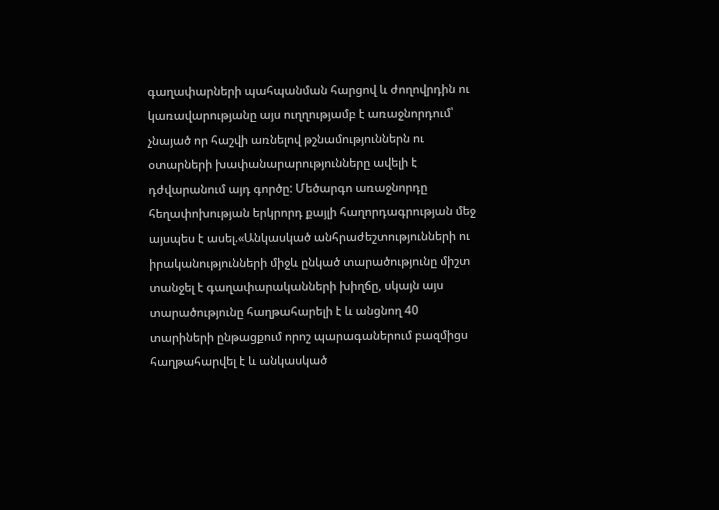գաղափարների պահպանման հարցով և ժողովրդին ու կառավարությանը այս ուղղությամբ է առաջնորդում՝ չնայած որ հաշվի առնելով թշնամություններն ու օտարների խափանարարությունները ավելի է դժվարանում այդ գործը: Մեծարգո առաջնորդը հեղափոխության երկրորդ քայլի հաղորդագրության մեջ այսպես է ասել.«Անկասկած անհրաժեշտությունների ու իրականությունների միջև ընկած տարածությունը միշտ տանջել է գաղափարականների խիղճը, սկայն այս տարածությունը հաղթահարելի է և անցնող 40 տարիների ընթացքում որոշ պարագաներում բազմիցս հաղթահարվել է և անկասկած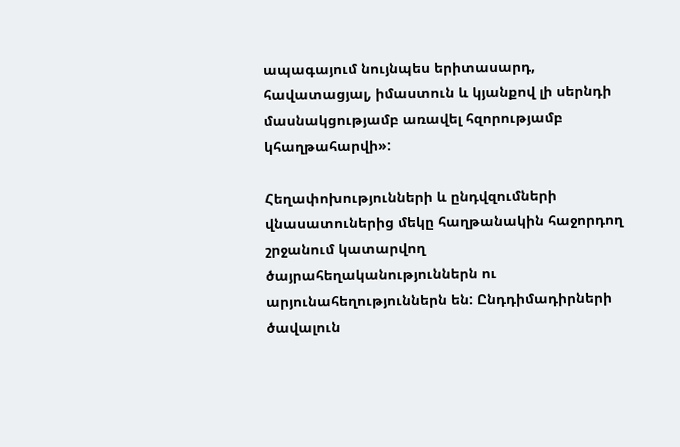ապագայում նույնպես երիտասարդ, հավատացյալ, իմաստուն և կյանքով լի սերնդի մասնակցությամբ առավել հզորությամբ կհաղթահարվի»:

Հեղափոխությունների և ընդվզումների վնասատուներից մեկը հաղթանակին հաջորդող շրջանում կատարվող ծայրահեղականություններն ու արյունահեղություններն են: Ընդդիմադիրների ծավալուն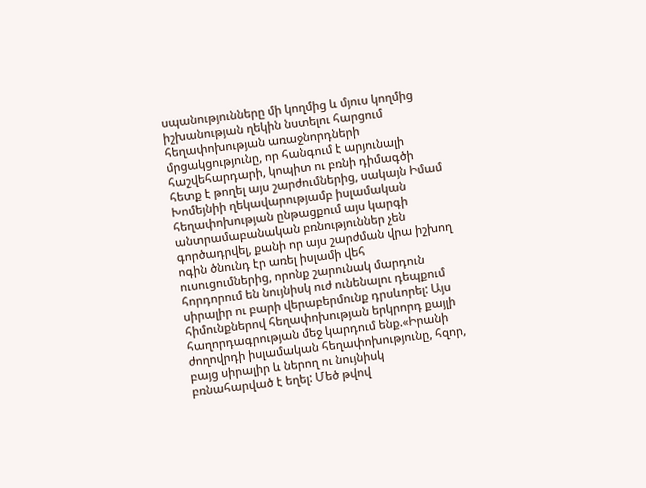սպանությունները մի կողմից և մյուս կողմից իշխանության ղեկին նստելու հարցում հեղափոխության առաջնորդների մրցակցությունը, որ հանգում է արյունալի հաշվեհարդարի, կոպիտ ու բռնի դիմագծի հետք է թողել այս շարժումներից, սակայն Իմամ Խոմեյնիի ղեկավարությամբ իսլամական հեղափոխության ընթացքում այս կարգի անտրամաբանական բռնություններ չեն գործադրվել, քանի որ այս շարժման վրա իշխող ոգին ծնունդ էր առել իսլամի վեհ ուսուցումներից, որոնք շարունակ մարդուն հորդորում են նույնիսկ ուժ ունենալու դեպքում սիրալիր ու բարի վերաբերմունք դրսևորել: Այս հիմունքներով հեղափոխության երկրորդ քայլի հաղորդագրության մեջ կարդում ենք.«Իրանի ժողովրդի իսլամական հեղափոխությունը, հզոր, բայց սիրալիր և ներող ու նույնիսկ բռնահարված է եղել: Մեծ թվով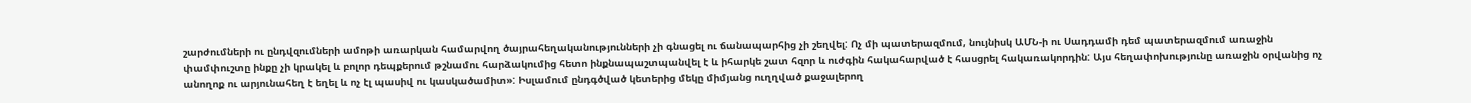շարժումների ու ընդվզումների ամոթի առարկան համարվող ծայրահեղականությունների չի գնացել ու ճանապարհից չի շեղվել: Ոչ մի պատերազմում, նույնիսկ ԱՄՆ-ի ու Սադդամի դեմ պատերազմում առաջին փամփուշտը ինքը չի կրակել և բոլոր դեպքերում թշնամու հարձակումից հետո ինքնապաշտպանվել է և իհարկե շատ հզոր և ուժգին հակահարված է հասցրել հակառակորդին: Այս հեղափոխությունը առաջին օրվանից ոչ անողոք ու արյունահեղ է եղել և ոչ էլ պասիվ ու կասկածամիտ»: Իսլամում ընդգծված կետերից մեկը միմյանց ուղղված քաջալերող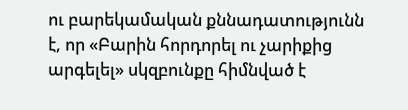ու բարեկամական քննադատությունն է, որ «Բարին հորդորել ու չարիքից արգելել» սկզբունքը հիմնված է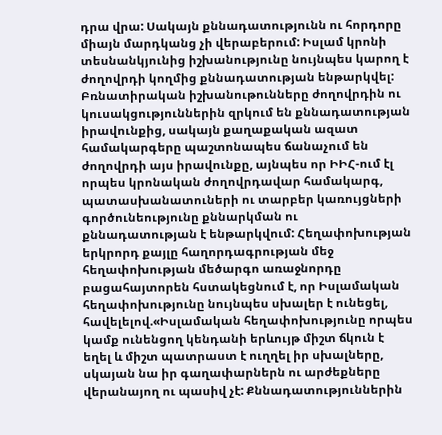դրա վրա: Սակայն քննադատությունն ու հորդորը միայն մարդկանց չի վերաբերում: Իսլամ կրոնի տեսնանկյունից իշխանությունը նույնպես կարող է ժողովրդի կողմից քննադատության ենթարկվել: Բռնատիրական իշխանութունները ժողովրդին ու կուսակցություններին զրկում են քննադատության իրավունքից, սակայն քաղաքական ազատ համակարգերը պաշտոնապես ճանաչում են ժողովրդի այս իրավունքը, այնպես որ ԻԻՀ-ում էլ որպես կրոնական ժողովրդավար համակարգ, պատասխանատուների ու տարբեր կառույցների գործունեությունը քննարկման ու քննադատության է ենթարկվում: Հեղափոխության երկրորդ քայլը հաղորդագրության մեջ հեղափոխության մեծարգո առաջնորդը բացահայտորեն հստակեցնում է, որ Իսլամական հեղափոխությունը նույնպես սխալեր է ունեցել, հավելելով.«Իսլամական հեղափոխությունը որպես կամք ունենցող կենդանի երևույթ միշտ ճկուն է եղել և միշտ պատրաստ է ուղղել իր սխալները, սկայան նա իր գաղափարներն ու արժեքները վերանայող ու պասիվ չէ: Քննադատություններին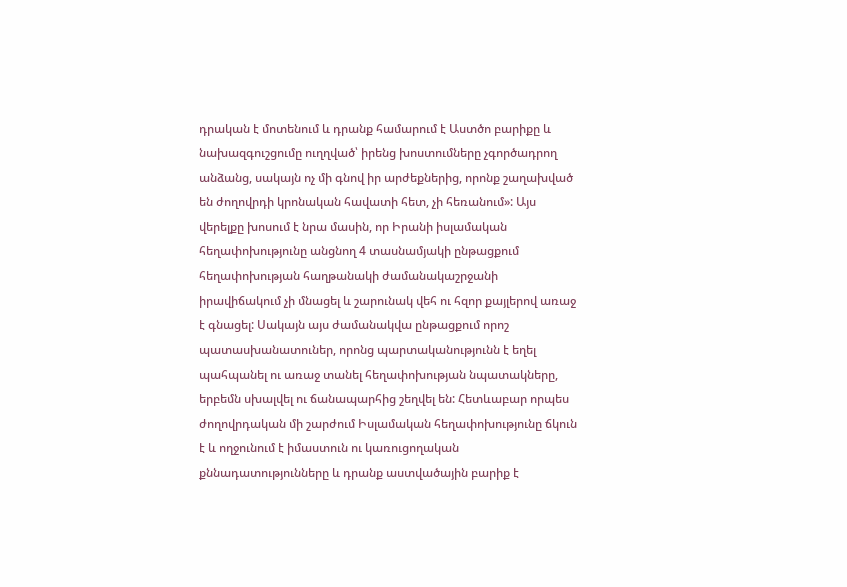դրական է մոտենում և դրանք համարում է Աստծո բարիքը և նախազգուշցումը ուղղված՝ իրենց խոստումները չգործադրող անձանց, սակայն ոչ մի գնով իր արժեքներից, որոնք շաղախված են ժողովրդի կրոնական հավատի հետ, չի հեռանում»: Այս վերելքը խոսում է նրա մասին, որ Իրանի իսլամական հեղափոխությունը անցնող 4 տասնամյակի ընթացքում հեղափոխության հաղթանակի ժամանակաշրջանի իրավիճակում չի մնացել և շարունակ վեհ ու հզոր քայլերով առաջ է գնացել: Սակայն այս ժամանակվա ընթացքում որոշ պատասխանատուներ, որոնց պարտականությունն է եղել պահպանել ու առաջ տանել հեղափոխության նպատակները, երբեմն սխալվել ու ճանապարհից շեղվել են: Հետևաբար որպես ժողովրդական մի շարժում Իսլամական հեղափոխությունը ճկուն է և ողջունում է իմաստուն ու կառուցողական քննադատությունները և դրանք աստվածային բարիք է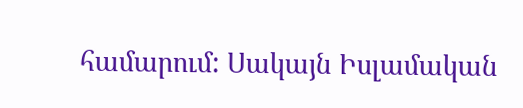համարում: Սակայն Իսլամական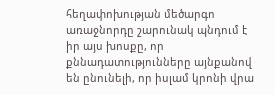հեղափոխության մեծարգո առաջնորդը շարունակ պնդում է իր այս խոսքը, որ քննադատությունները այնքանով են ընունելի, որ իսլամ կրոնի վրա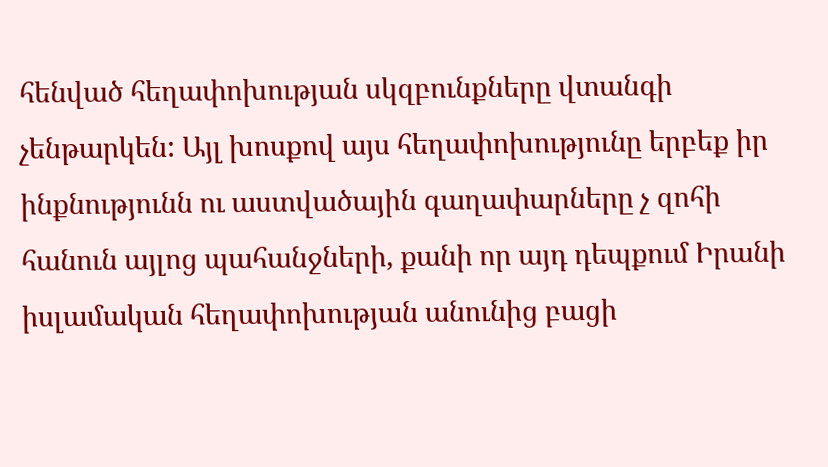հենված հեղափոխության սկզբունքները վտանգի չենթարկեն: Այլ խոսքով այս հեղափոխությունը երբեք իր ինքնությունն ու աստվածային գաղափարները չ զոհի հանուն այլոց պահանջների, քանի որ այդ դեպքում Իրանի իսլամական հեղափոխության անունից բացի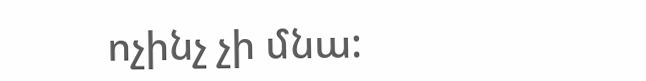ոչինչ չի մնա: